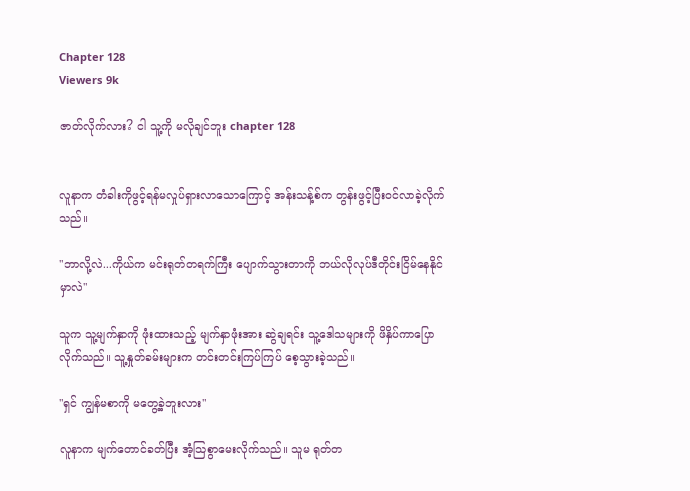Chapter 128
Viewers 9k

ဇာတ်လိုက်လား? ငါ သူ့ကို မလိုချင်ဘူး chapter 128


လူနာက တံခါးကိုဖွင့်ရန်မလှုပ်ရှားလာသောကြောင့် အန်းသန့်စ်က တွန်းဖွင့်ပြီးဝင်လာခဲ့လိုက်သည်။

"ဘာလို့လဲ...ကိုယ်က မင်းရုတ်တရက်ကြီး ပျောက်သွားတာကို ဘယ်လိုလုပ်ဒီတိုင်းငြိမ်နေနိုင်မှာလဲ"

သူက သူ့မျက်နှာကို ဖုံးထားသည့် မျက်နှာဖုံးအား ဆွဲချရင်း သူ့ဒေါသများကို ဖိနှိပ်ကာပြောလိုက်သည်။ သူ့နှုတ်ခမ်းများက တင်းတင်းကြပ်ကြပ် စေ့သွားခဲ့သည်။

"ရှင် ကျွန်မစာကို မတွေ့ခဲ့ဘူးလား"

လူနာက မျက်တောင်ခတ်ပြီး အံ့သြစွာမေးလိုက်သည်။ သူမ ရုတ်တ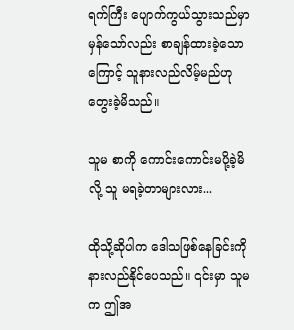ရက်ကြီး ပျောက်ကွယ်သွားသည်မှာ မှန်သော်လည်း စာချန်ထားခဲ့သောကြောင့် သူနားလည်လိမ့်မည်ဟု တွေးခဲ့မိသည်။

သူမ စာကို ကောင်းကောင်းမပို့ခဲ့မိလို့ သူ မရခဲ့တာများလား...

ထိုသို့ဆိုပါက ဒေါသဖြစ်နေခြင်းကို နားလည်နိုင်ပေသည်။ ၎င်းမှာ သူမက ဤအ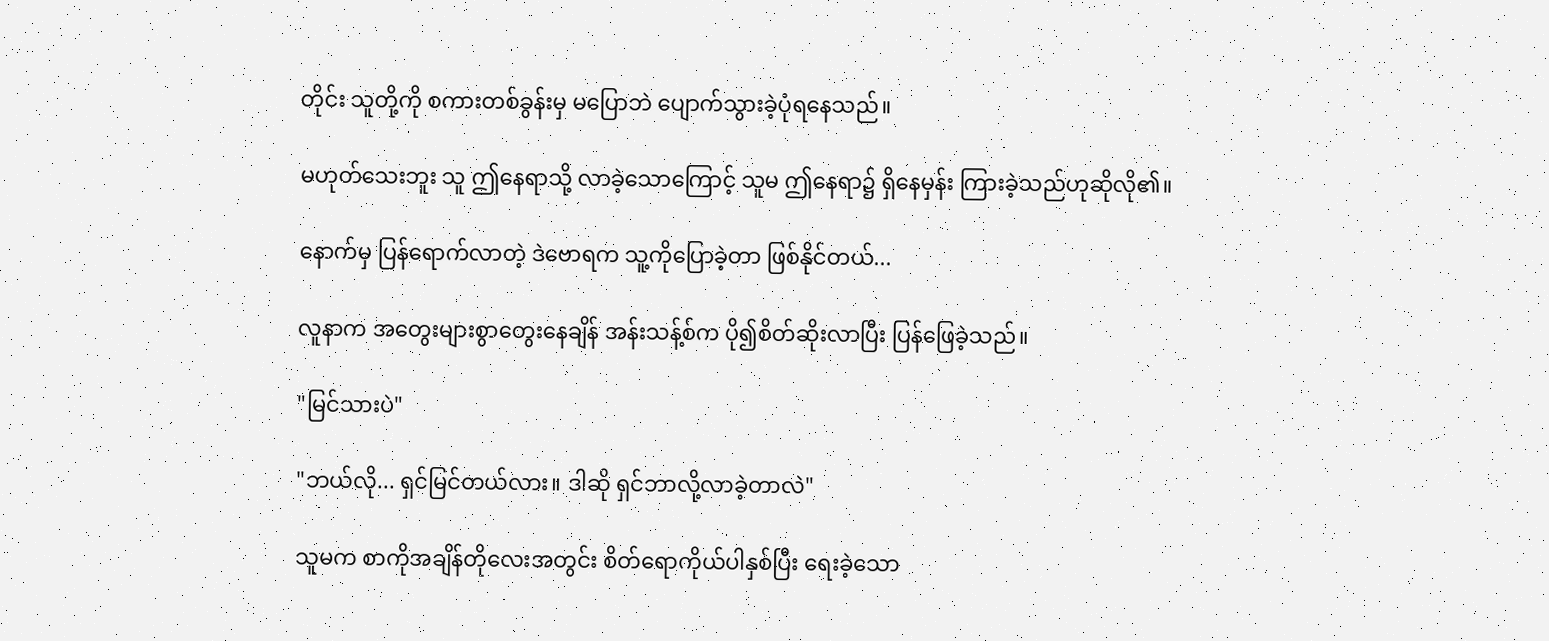တိုင်း သူတို့ကို စကားတစ်ခွန်းမှ မပြောဘဲ ပျောက်သွားခဲ့ပုံရနေသည်။

မဟုတ်သေးဘူး သူ ဤနေရာသို့ လာခဲ့သောကြောင့် သူမ ဤနေရာ၌ ရှိနေမှန်း ကြားခဲ့သည်ဟုဆိုလို၏။

နောက်မှ ပြန်ရောက်လာတဲ့ ဒဲဗောရက သူ့ကိုပြောခဲ့တာ ဖြစ်နိုင်တယ်...

လူနာက အတွေးများစွာတွေးနေချိန် အန်းသန့်စ်က ပို၍စိတ်ဆိုးလာပြီး ပြန်ဖြေခဲ့သည်။

"မြင်သားပဲ"

"ဘယ်လို... ရှင်မြင်တယ်လား။ ဒါဆို ရှင်ဘာလို့လာခဲ့တာလဲ"

သူမက စာကိုအချိန်တိုလေးအတွင်း စိတ်ရောကိုယ်ပါနှစ်ပြီး ရေးခဲ့သော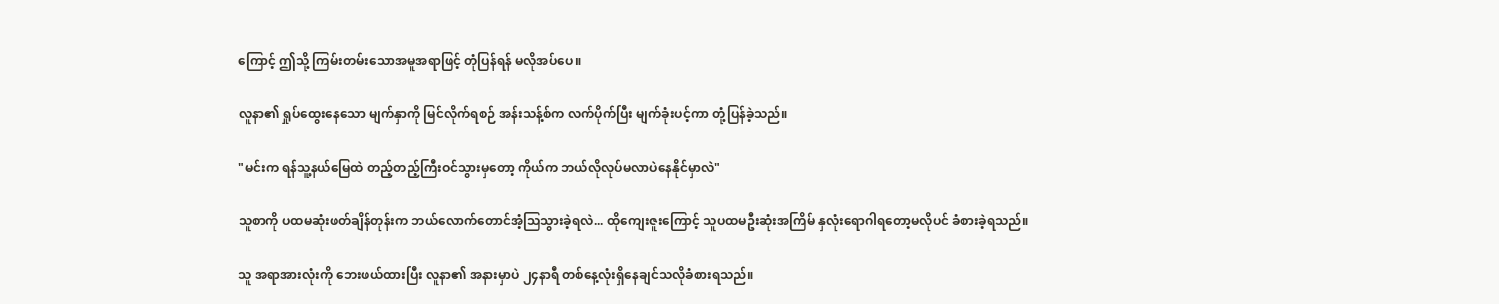ကြောင့် ဤသို့ ကြမ်းတမ်းသောအမူအရာဖြင့် တုံပြန်ရန် မလိုအပ်ပေ။

လူနာ၏ ရှုပ်ထွေးနေသော မျက်နှာကို မြင်လိုက်ရစဉ် အန်းသန့်စ်က လက်ပိုက်ပြီး မျက်ခုံးပင့်ကာ တုံ့ပြန်ခဲ့သည်။

"မင်းက ရန်သူ့နယ်မြေထဲ တည့်တည့်ကြီးဝင်သွားမှတော့ ကိုယ်က ဘယ်လိုလုပ်မလာပဲနေနိုင်မှာလဲ"

သူစာကို ပထမဆုံးဖတ်ချိန်တုန်းက ဘယ်လောက်တောင်အံ့သြသွားခဲ့ရလဲ... ထိုကျေးဇူးကြောင့် သူပထမဦးဆုံးအကြိမ် နှလုံးရောဂါရတော့မလိုပင် ခံစားခဲ့ရသည်။

သူ အရာအားလုံးကို ဘေးဖယ်ထားပြီး လူနာ၏ အနားမှာပဲ ၂၄နာရီ တစ်နေ့လုံးရှိနေချင်သလိုခံစားရသည်။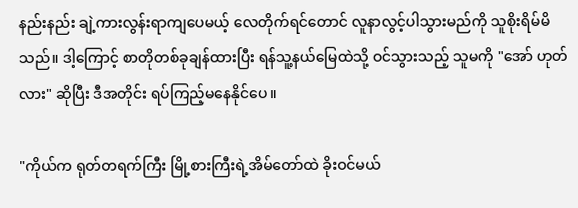နည်းနည်း ချဲ့ကားလွန်းရာကျပေမယ့် လေတိုက်ရင်တောင် လူနာလွင့်ပါသွားမည်ကို သူစိုးရိမ်မိသည်။ ဒါ့ကြောင့် စာတိုတစ်ခုချန်ထားပြီး ရန်သူ့နယ်မြေထဲသို့ ဝင်သွားသည့် သူမကို "အော် ဟုတ်လား" ဆိုပြီး ဒီအတိုင်း ရပ်ကြည့်မနေနိုင်ပေ။

"ကိုယ်က ရုတ်တရက်ကြီး မြို့စားကြီးရဲ့အိမ်တော်ထဲ ခိုးဝင်မယ်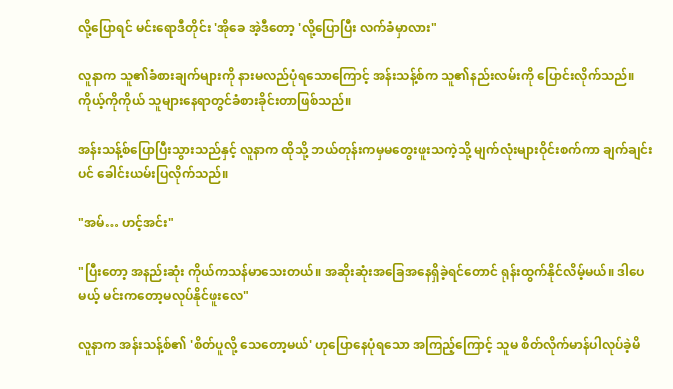လို့ပြောရင် မင်းရောဒီတိုင်း 'အိုခေ အဲ့ဒီတော့ 'လို့ပြောပြီး လက်ခံမှာလား"

လူနာက သူ၏ခံစားချက်များကို နားမလည်ပုံရသောကြောင့် အန်းသန့်စ်က သူ၏နည်းလမ်းကို ပြောင်းလိုက်သည်။ ကိုယ့်ကိုကိုယ် သူများနေရာတွင်ခံစားခိုင်းတာဖြစ်သည်။

အန်းသန့်စ်ပြောပြီးသွားသည်နှင့် လူနာက ထိုသို့ ဘယ်တုန်းကမှမတွေးဖူးသကဲ့သို့ မျက်လုံးများဝိုင်းစက်ကာ ချက်ချင်းပင် ခေါင်းယမ်းပြလိုက်သည်။

"အမ်… ဟင့်အင်း"

"ပြီးတော့ အနည်းဆုံး ကိုယ်ကသန်မာသေးတယ်။ အဆိုးဆုံးအခြေအနေရှိခဲ့ရင်တောင် ရုန်းထွက်နိုင်လိမ့်မယ်။ ဒါပေမယ့် မင်းကတော့မလုပ်နိုင်ဖူးလေ"

လူနာက အန်းသန့်စ်၏ 'စိတ်ပူလို့ သေတော့မယ်' ဟုပြောနေပုံရသော အကြည့်ကြောင့် သူမ စိတ်လိုက်မာန်ပါလုပ်ခဲ့မိ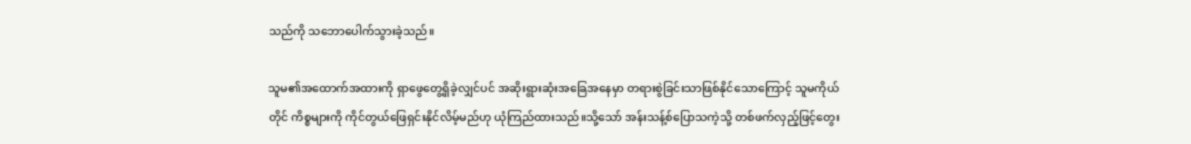သည်ကို သဘောပေါက်သွားခဲ့သည်။

သူမ၏အထောက်အထားကို ရှာဖွေတွေ့ရှိခဲ့လျှင်ပင် အဆိုးရွားဆုံးအခြေအနေမှာ တရားစွဲခြင်းသာဖြစ်နိုင်သောကြောင့် သူမကိုယ်တိုင် ကိစ္စများကို ကိုင်တွယ်ဖြေရှင်းနိုင်လိမ့်မည်ဟု ယုံကြည်ထားသည်။သို့သော် အန်းသန့်စ်ပြောသကဲ့သို့ တစ်ဖက်လှည့်ဖြင့်တွေး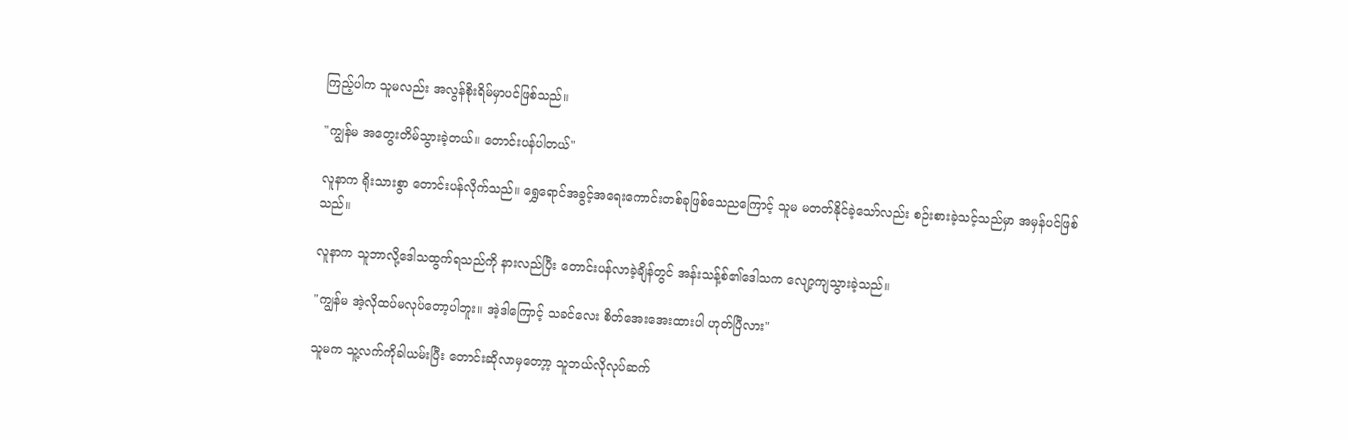ကြည့်ပါက သူမလည်း အလွန်စိုးရိမ်မှာပင်ဖြစ်သည်။

"ကျွန်မ အတွေးတိမ်သွားခဲ့တယ်။ တောင်းပန်ပါတယ်"

လူနာက ရိုးသားစွာ တောင်းပန်လိုက်သည်။ ရွှေရောင်အခွင့်အရေးကောင်းတစ်ခုဖြစ်သေညကြောင့် သူမ မတတ်နိုင်ခဲ့သော်လည်း စဉ်းစားခဲ့သင့်သည်မှာ အမှန်ပင်ဖြစ်သည်။

လူနာက သူဘာလို့ဒေါသထွက်ရသည်ကို နားလည်ပြီး တောင်းပန်လာခဲ့ချိန်တွင် အန်းသန့်စ်၏ဒေါသက လျော့ကျသွားခဲ့သည်။

"ကျွန်မ အဲ့လိုထပ်မလုပ်တော့ပါဘူး။ အဲ့ဒါကြောင့် သခင်လေး စိတ်အေးအေးထားပါ ဟုတ်ပြီလား"

သူမက သူ့လက်ကိုခါယမ်းပြီး တောင်းဆိုလာမှတော့ာ့ သူဘယ်လိုလုပ်ဆက်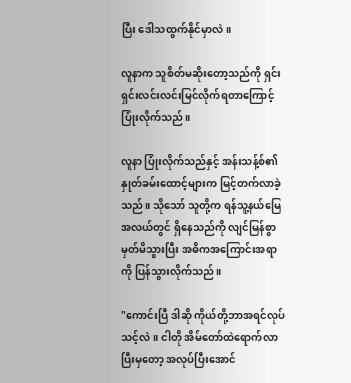ပြီး ဒေါသထွက်နိုင်မှာလဲ။

လူနာက သူစိတ်မဆိုးတော့သည်ကို ရှင်းရှင်းလင်းလင်းမြင်လိုက်ရတာကြောင့် ပြုံးလိုက်သည်။

လူနာ ပြုံးလိုက်သည်နှင့် အန်းသန့်စ်၏ နှုတ်ခမ်းထောင့်များက မြင့်တက်လာခဲ့သည်။ သိုသော် သူတို့က ရန်သူ့နယ်မြေအလယ်တွင် ရှိနေသည်ကို လျင်မြန်စွာ မှတ်မိသွားပြီး အဓိကအကြောင်းအရာကို ပြန်သွားလိုက်သည်။

"ကောင်းပြီ ဒါဆို ကိုယ်တို့ဘာအရင်လုပ်သင့်လဲ။ ငါတို အိမ်တော်ထဲရောက်လာပြီးမှတော့ အလုပ်ပြီးအောင်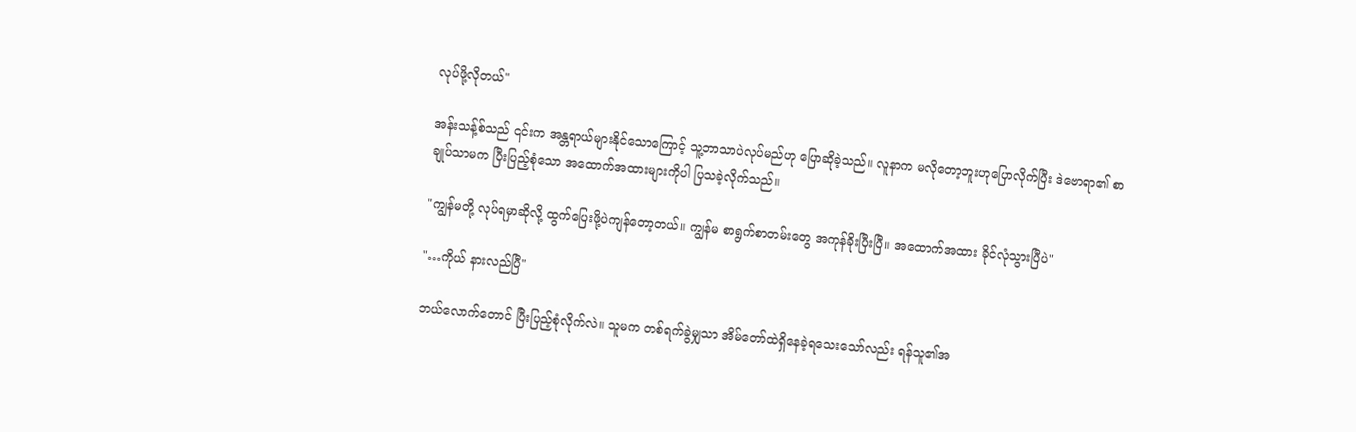လုပ်ဖို့လိုတယ်"

အန်းသန့်စ်သည် ၎င်းက အန္တရာယ်များနိုင်သောကြောင့် သူ့ဘာသာပဲလုပ်မည်ဟု ပြောဆိုခဲ့သည်။ လူနာက မလိုတော့ဘူးဟုပြောလိုက်ပြီး ဒဲဗောရာ၏ စာချုပ်သာမက ပြီးပြည့်စုံသော အထောက်အထားများကိုပါ ပြသခဲ့လိုက်သည်။

"ကျွန်မတို့ လုပ်ရမှာဆိုလို့ ထွက်ပြေးဖို့ပဲကျန်တော့တယ်။ ကျွန်မ စာရွက်စာတမ်းတွေ အကုန်ခိုးပြီးပြီ။ အထောက်အထား ခိုင်လုံသွားပြီပဲ"

"…ကိုယ် နားလည်ပြီ"

ဘယ်လောက်တောင် ပြီးပြည့်စုံလိုက်လဲ။ သူမက တစ်ရက်ခွဲမျှသာ အိမ်တော်ထဲရှိနေခဲ့ရသေးသော်လည်း ရန်သူ၏အ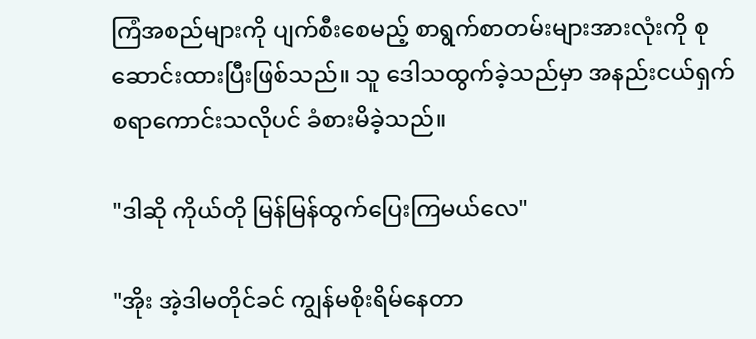ကြံအစည်များကို ပျက်စီးစေမည့် စာရွက်စာတမ်းများအားလုံးကို စုဆောင်းထားပြီးဖြစ်သည်။ သူ ဒေါသထွက်ခဲ့သည်မှာ အနည်းငယ်ရှက်စရာကောင်းသလိုပင် ခံစားမိခဲ့သည်။

"ဒါဆို ကိုယ်တို မြန်မြန်ထွက်ပြေးကြမယ်လေ"

"အိုး အဲ့ဒါမတိုင်ခင် ကျွန်မစိုးရိမ်နေတာ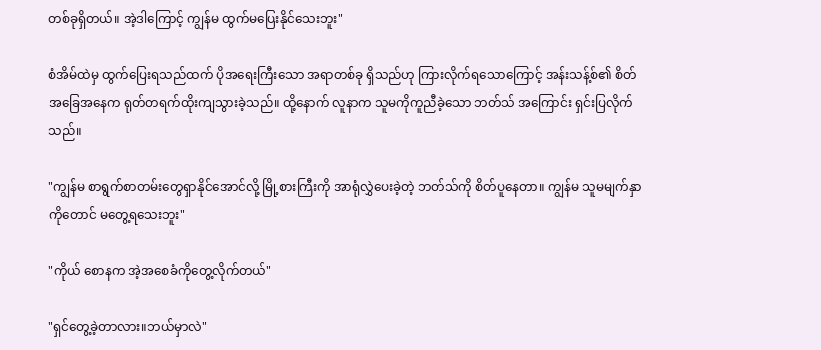တစ်ခုရှိတယ်။ အဲ့ဒါကြောင့် ကျွန်မ ထွက်မပြေးနိုင်သေးဘူး"

စံအိမ်ထဲမှ ထွက်ပြေးရသည်ထက် ပိုအရေးကြီးသော အရာတစ်ခု ရှိသည်ဟု ကြားလိုက်ရသောကြောင့် အန်းသန့်စ်၏ စိတ်အခြေအနေက ရုတ်တရက်ထိုးကျသွားခဲ့သည်။ ထို့နောက် လူနာက သူမကိုကူညီခဲ့သော ဘတ်သ် အကြောင်း ရှင်းပြလိုက်သည်။

"ကျွန်မ စာရွက်စာတမ်းတွေရှာနိုင်အောင်လို့ မြို့စားကြီးကို အာရုံလွှဲပေးခဲ့တဲ့ ဘတ်သ်ကို စိတ်ပူနေတာ။ ကျွန်မ သူမမျက်နှာကိုတောင် မတွေ့ရသေးဘူး"

"ကိုယ် စောနက အဲ့အစေခံကိုတွေ့လိုက်တယ်"

"ရှင်တွေ့ခဲ့တာလား။ဘယ်မှာလဲ"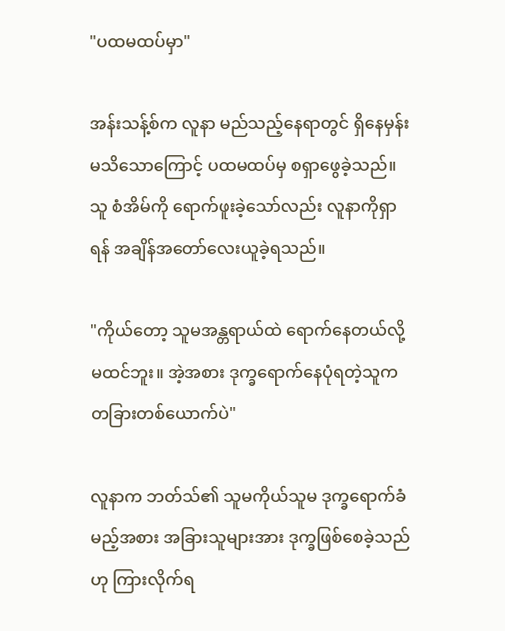"ပထမထပ်မှာ"

အန်းသန့်စ်က လူနာ မည်သည့်နေရာတွင် ရှိနေမှန်း မသိသောကြောင့် ပထမထပ်မှ စရှာဖွေခဲ့သည်။ သူ စံအိမ်ကို ရောက်ဖူးခဲ့သော်လည်း လူနာကိုရှာရန် အချိန်အတော်လေးယူခဲ့ရသည်။

"ကိုယ်တော့ သူမအန္တရာယ်ထဲ ရောက်နေတယ်လို့ မထင်ဘူး။ အဲ့အစား ဒုက္ခရောက်နေပုံရတဲ့သူက တခြားတစ်ယောက်ပဲ"

လူနာက ဘတ်သ်၏ သူမကိုယ်သူမ ဒုက္ခရောက်ခံမည့်အစား အခြားသူများအား ဒုက္ခဖြစ်စေခဲ့သည်ဟု ကြားလိုက်ရ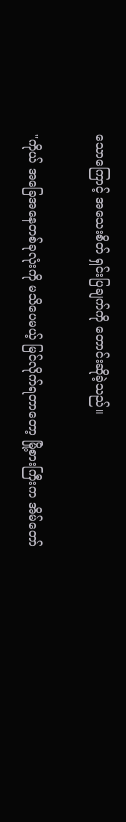သောကြောင့် အသေးစိတ် ရှင်းပြချက်ကို တောင်းဆိုခဲ့သည်။

"ကိုယ် အခြေအနေတစ်ခုလုံးကို မသိပေမယ့် မြင်လိုက်ရတာတော့ မြို့စားကြီးက အိမ်တော်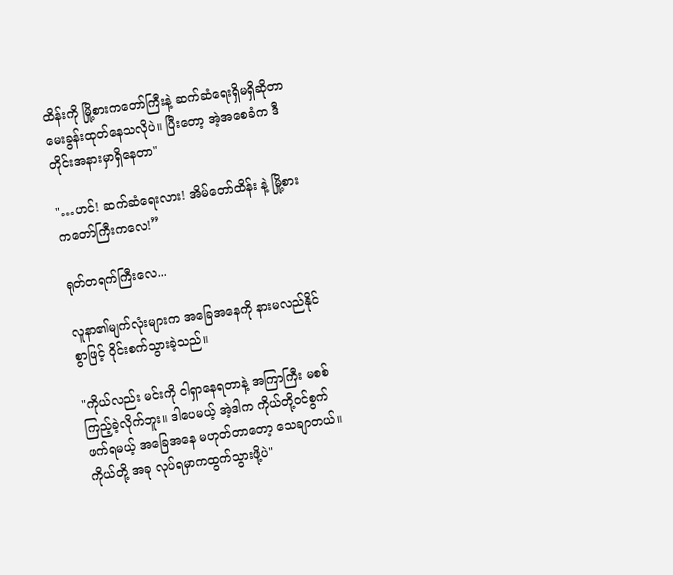ထိန်းကို မြို့စားကတော်ကြီးနဲ့ ဆက်ဆံရေးရှိမရှိဆိုတာ မေးခွန်းထုတ်နေသလိုပဲ။ ပြီးတော့ အဲ့အစေခံက ဒီတိုင်းအနားမှာရှိနေတာ"

"…ဟင်! ဆက်ဆံရေးလား! အိမ်တော်ထိန်း နဲ့ မြို့စားကတော်ကြီးကလေ!”

ရုတ်တရက်ကြီးလေ...

လူနာ၏မျက်လုံးများက အခြေအနေကို နားမလည်နိုင်စွာဖြင့် ဝိုင်းစက်သွားခဲ့သည်။

"ကိုယ်လည်း မင်းကို ငါရှာနေရတာနဲ့ အကြာကြီး မစစ်ကြည့်ခဲ့လိုက်ဘူး။ ဒါပေမယ့် အဲ့ဒါက ကိုယ်တို့ဝင်စွက်ဖက်ရမယ့် အခြေအနေ မဟုတ်တာတော့ သေချာတယ်။ ကိုယ်တို့ အခု လုပ်ရမှာကထွက်သွားဖို့ပဲ"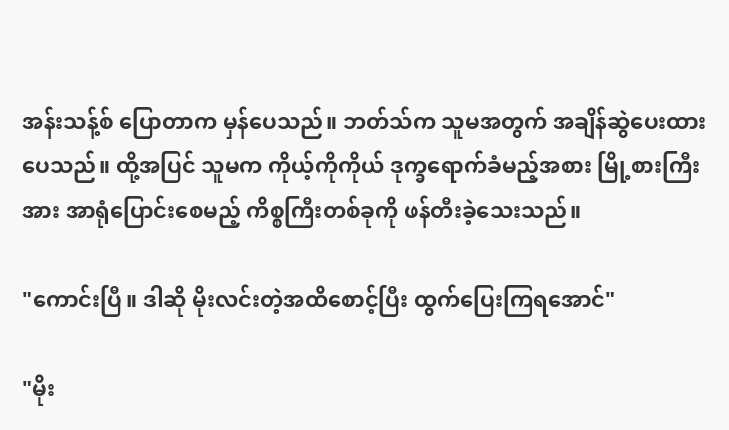အန်းသန့်စ် ပြောတာက မှန်ပေသည်။ ဘတ်သ်က သူမအတွက် အချိန်ဆွဲပေးထားပေသည်။ ထို့အပြင် သူမက ကိုယ့်ကိုကိုယ် ဒုက္ခရောက်ခံမည့်အစား မြို့စားကြီးအား အာရုံပြောင်းစေမည့် ကိစ္စကြီးတစ်ခုကို ဖန်တီးခဲ့သေးသည်။

"ကောင်းပြီ။ ဒါဆို မိုးလင်းတဲ့အထိစောင့်ပြီး ထွက်ပြေးကြရအောင်"

"မိုး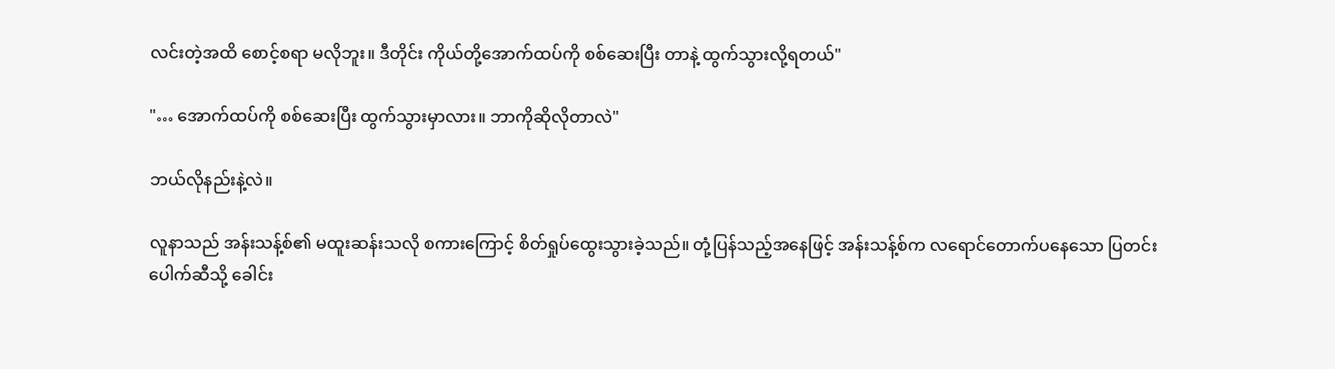လင်းတဲ့အထိ စောင့်စရာ မလိုဘူး။ ဒီတိုင်း ကိုယ်တို့အောက်ထပ်ကို စစ်ဆေးပြီး တာနဲ့ ထွက်သွားလို့ရတယ်"

"… အောက်ထပ်ကို စစ်ဆေးပြီး ထွက်သွားမှာလား။ ဘာကိုဆိုလိုတာလဲ"

ဘယ်လိုနည်းနဲ့လဲ။

လူနာသည် အန်းသန့်စ်၏ မထူးဆန်းသလို စကားကြောင့် စိတ်ရှုပ်ထွေးသွားခဲ့သည်။ တုံ့ပြန်သည့်အနေဖြင့် အန်းသန့်စ်က လရောင်တောက်ပနေသော ပြတင်းပေါက်ဆီသို့ ခေါင်း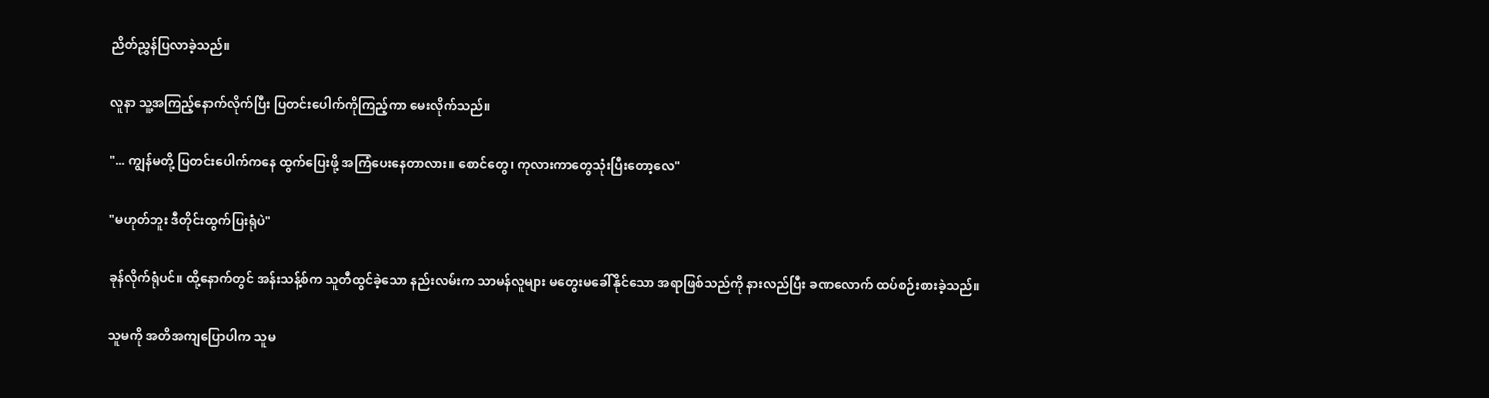ညိတ်ညွှန်ပြလာခဲ့သည်။

လူနာ သူ့အကြည့်နောက်လိုက်ပြီး ပြတင်းပေါက်ကိုကြည့်ကာ မေးလိုက်သည်။

"... ကျွန်မတို့ ပြတင်းပေါက်ကနေ ထွက်ပြေးဖို့ အကြံပေးနေတာလား။ စောင်တွေ၊ ကုလားကာတွေသုံးပြီးတော့လေ"

"မဟုတ်ဘူး ဒီတိုင်းထွက်ပြးရုံပဲ"

ခုန်လိုက်ရုံပင်။ ထို့နောက်တွင် အန်းသန့်စ်က သူတီထွင်ခဲ့သော နည်းလမ်းက သာမန်လူများ မတွေးမခေါ်နိုင်သော အရာဖြစ်သည်ကို နားလည်ပြီး ခဏလောက် ထပ်စဉ်းစားခဲ့သည်။

သူမကို အတိအကျပြောပါက သူမ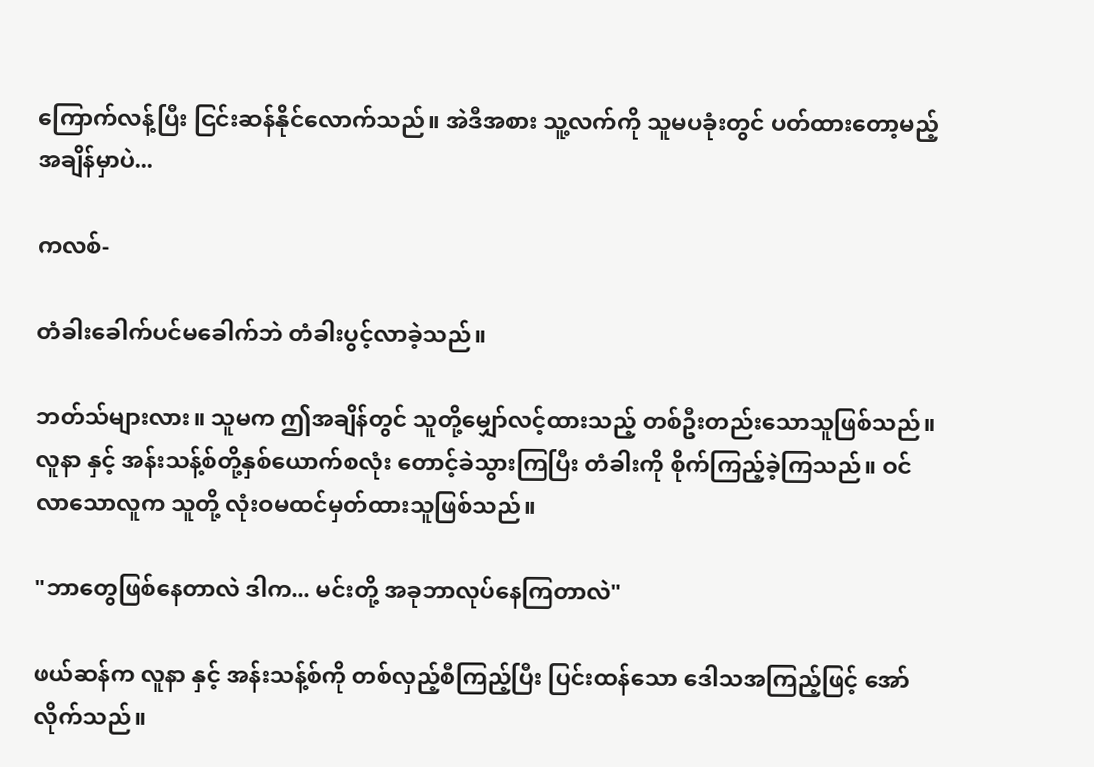ကြောက်လန့်ပြီး ငြင်းဆန်နိုင်လောက်သည်။ အဲဒီအစား သူ့လက်ကို သူမပခုံးတွင် ပတ်ထားတော့မည့်အချိန်မှာပဲ...

ကလစ်-

တံခါးခေါက်ပင်မခေါက်ဘဲ တံခါးပွင့်လာခဲ့သည်။

ဘတ်သ်များလား။ သူမက ဤအချိန်တွင် သူတို့မျှော်လင့်ထားသည့် တစ်ဦးတည်းသောသူဖြစ်သည်။ လူနာ နှင့် အန်းသန့်စ်တို့နှစ်ယောက်စလုံး တောင့်ခဲသွားကြပြီး တံခါးကို စိုက်ကြည့်ခဲ့ကြသည်။ ဝင်လာသောလူက သူတို့ လုံးဝမထင်မှတ်ထားသူဖြစ်သည်။

"ဘာတွေဖြစ်နေတာလဲ ဒါက... မင်းတို့ အခုဘာလုပ်နေကြတာလဲ"

ဖယ်ဆန်က လူနာ နှင့် အန်းသန့်စ်ကို တစ်လှည့်စီကြည့်ပြီး ပြင်းထန်သော ဒေါသအကြည့်ဖြင့် အော်လိုက်သည်။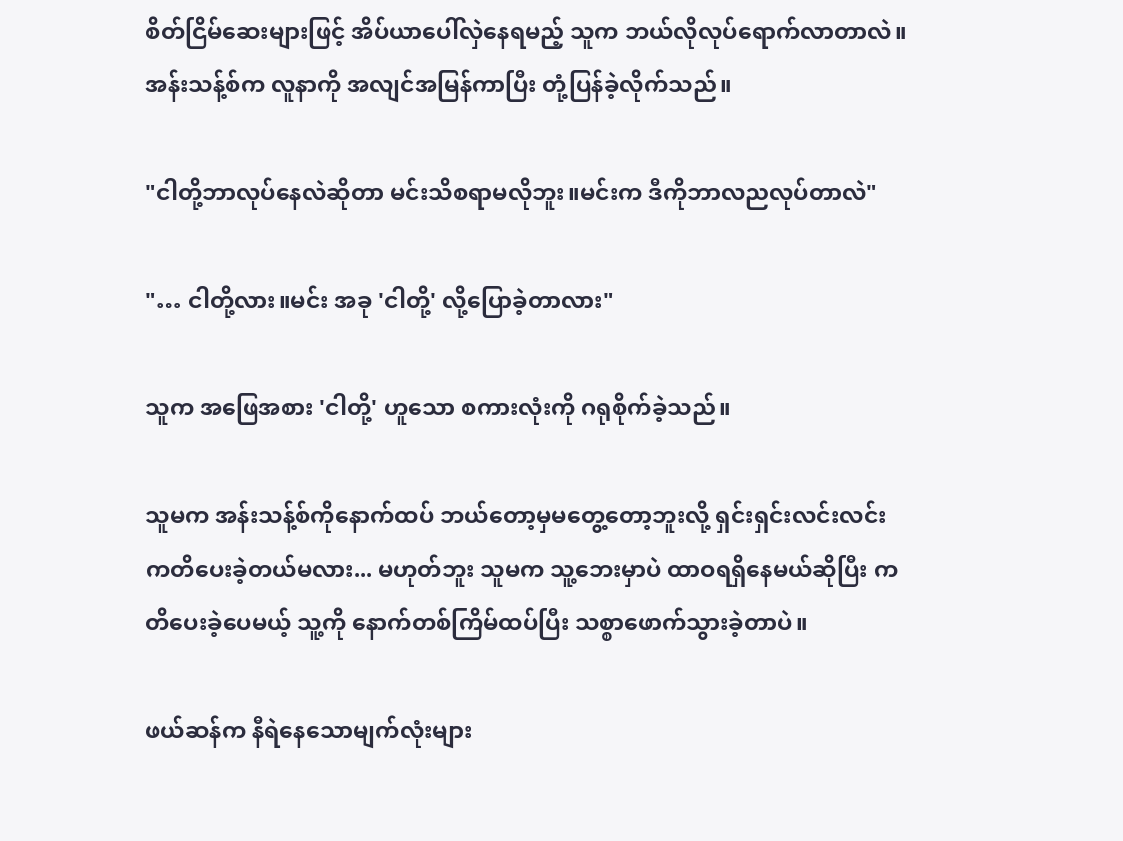စိတ်ငြိမ်ဆေးများဖြင့် အိပ်ယာပေါ်လှဲနေရမည့် သူက ဘယ်လိုလုပ်ရောက်လာတာလဲ။ အန်းသန့်စ်က လူနာကို အလျင်အမြန်ကာပြီး တုံ့ပြန်ခဲ့လိုက်သည်။

"ငါတို့ဘာလုပ်နေလဲဆိုတာ မင်းသိစရာမလိုဘူး။မင်းက ဒီကိုဘာလညလုပ်တာလဲ"

"… ငါတို့လား။မင်း အခု 'ငါတို့' လို့ပြောခဲ့တာလား"

သူက အဖြေအစား 'ငါတို့' ဟူသော စကားလုံးကို ဂရုစိုက်ခဲ့သည်။

သူမက အန်းသန့်စ်ကိုနောက်ထပ် ဘယ်တော့မှမတွေ့တော့ဘူးလို့ ရှင်းရှင်းလင်းလင်း ကတိပေးခဲ့တယ်မလား... မဟုတ်ဘူး သူမက သူ့ဘေးမှာပဲ ထာဝရရှိနေမယ်ဆိုပြီး ကတိပေးခဲ့ပေမယ့် သူ့ကို နောက်တစ်ကြိမ်ထပ်ပြီး သစ္စာဖောက်သွားခဲ့တာပဲ။

ဖယ်ဆန်က နီရဲနေသောမျက်လုံးများ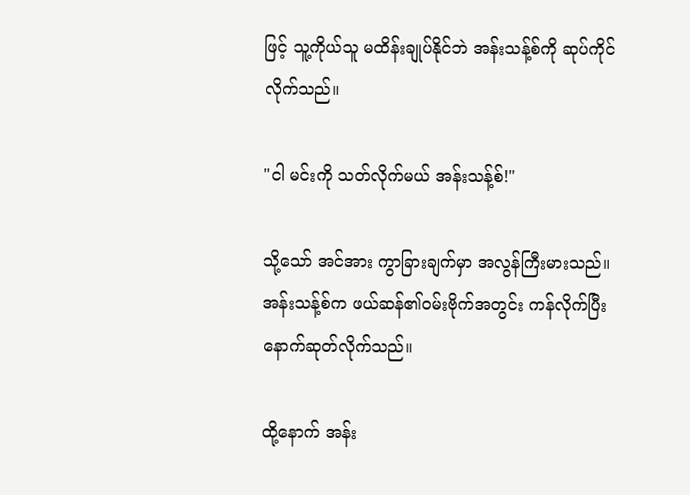ဖြင့် သူ့ကိုယ်သူ မထိန်းချုပ်နိုင်ဘဲ အန်းသန့်စ်ကို ဆုပ်ကိုင်လိုက်သည်။

"ငါ မင်းကို သတ်လိုက်မယ် အန်းသန့်စ်!"

သို့သော် အင်အား ကွာခြားချက်မှာ အလွန်ကြီးမားသည်။ အန်းသန့်စ်က ဖယ်ဆန်၏ဝမ်းဗိုက်အတွင်း ကန်လိုက်ပြီး နောက်ဆုတ်လိုက်သည်။

ထို့နောက် အန်း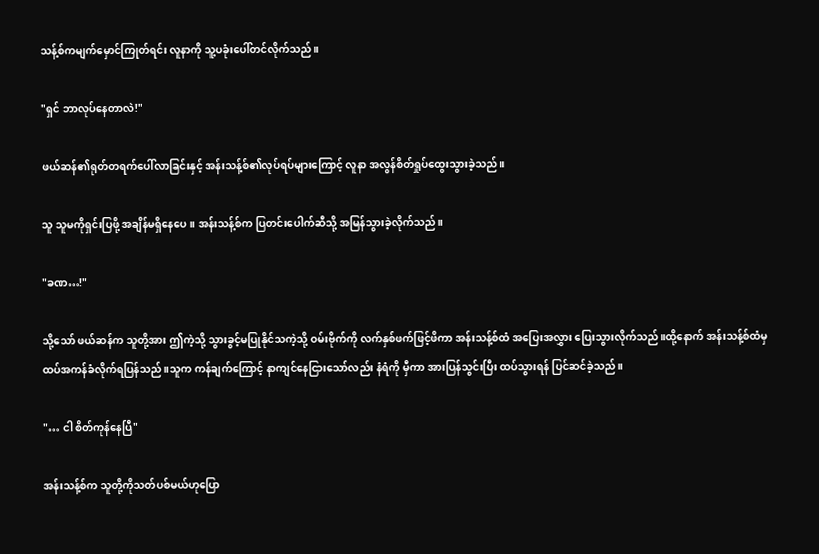သန့်စ်ကမျက်မှောင်ကြုတ်ရင်း လူနာကို သူ့ပခုံးပေါ်တင်လိုက်သည်။

"ရှင် ဘာလုပ်နေတာလဲ!"

ဖယ်ဆန်၏ရုတ်တရက်ပေါ်လာခြင်းနှင့် အန်းသန့်စ်၏လုပ်ရပ်များကြောင့် လူနာ အလွန်စိတ်ရှုပ်ထွေးသွားခဲ့သည်။

သူ သူမကိုရှင်းပြဖို့ အချိန်မရှိနေပေ။ အန်းသန့်စ်က ပြတင်းပေါက်ဆီသို့ အမြန်သွားခဲ့လိုက်သည်။

"ခဏ…!"

သို့သော် ဖယ်ဆန်က သူတို့အား ဤကဲ့သို့ သွားခွင့်မပြုနိုင်သကဲ့သို့ ဝမ်းဗိုက်ကို လက်နှစ်ဖက်ဖြင့်ဖိကာ အန်းသန့်စ်ထံ အပြေးအလွှား ပြေးသွားလိုက်သည်။ထို့နောက် အန်းသန့်စ်ထံမှ ထပ်အကန်ခံလိုက်ရပြန်သည်။သူက ကန်ချက်ကြောင့် နာကျင်နေငြားသော်လည်း နံရံကို မှီကာ အားပြန်သွင်းပြီး ထပ်သွားရန် ပြင်ဆင်ခဲ့သည်။

"… ငါ စိတ်ကုန်နေပြီ"

အန်းသန့်စ်က သူတို့ကိုသတ်ပစ်မယ်ဟုပြော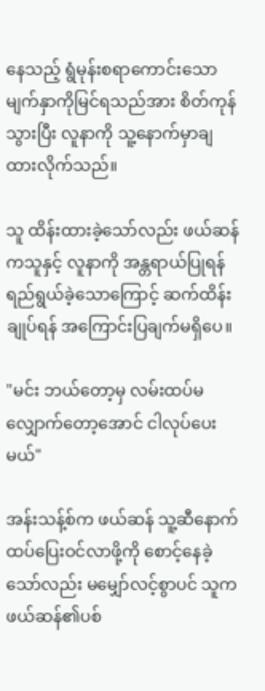နေ‌သည့် ရွံမုန်းစရာကောင်းသော မျက်နှာကိုမြင်ရသည်အား စိတ်ကုန်သွားပြီး လူနာကို သူ့နောက်မှာချထားလိုက်သည်။

သူ ထိန်းထားခဲ့သော်လည်း ဖယ်ဆန်ကသူနှင့် လူနာကို အန္တရာယ်ပြုရန် ရည်ရွယ်ခဲ့သောကြောင့် ဆက်ထိန်းချုပ်ရန် အကြောင်းပြချက်မရှိပေ။

"မင်း ဘယ်တော့မှ လမ်းထပ်မလျှောက်တော့အောင် ငါလုပ်ပေးမယ်"

အန်းသန့်စ်က ဖယ်ဆန် သူ့ဆီနောက်ထပ်ပြေးဝင်လာဖို့ကို စောင့်နေခဲ့သော်လည်း မမျှော်လင့်စွာပင် သူက ဖယ်ဆန်၏ပစ်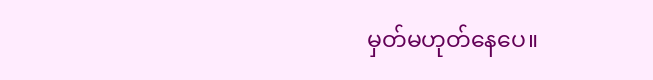မှတ်မဟုတ်နေပေ။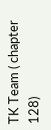TK Team ( chapter 128)